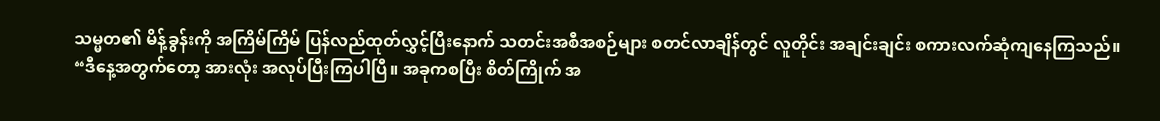သမ္မတ၏ မိန့်ခွန်းကို အကြိမ်ကြိမ် ပြန်လည်ထုတ်လွှင့်ပြီးနောက် သတင်းအစီအစဉ်များ စတင်လာချိန်တွင် လူတိုင်း အချင်းချင်း စကားလက်ဆုံကျနေကြသည်။
“ဒီနေ့အတွက်တော့ အားလုံး အလုပ်ပြီးကြပါပြီ။ အခုကစပြီး စိတ်ကြိုက် အ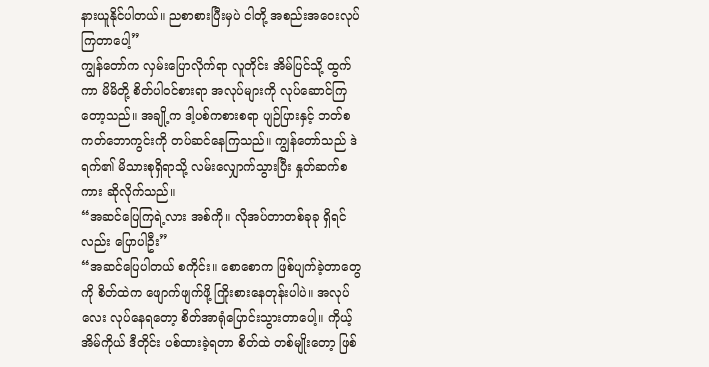နားယူနိုင်ပါတယ်။ ညစာစားပြီးမှပဲ ငါတို့ အစည်းအဝေးလုပ်ကြတာပေါ့”
ကျွန်တော်က လှမ်းပြောလိုက်ရာ လူတိုင်း အိမ်ပြင်သို့ ထွက်ကာ မိမိတို့ စိတ်ပါဝင်စားရာ အလုပ်များကို လုပ်ဆောင်ကြတော့သည်။ အချို့က ဒါ့ပစ်ကစားစရာ ပျဉ်ပြားနှင့် ဘတ်စကတ်ဘောကွင်းကို တပ်ဆင်နေကြသည်။ ကျွန်တော်သည် ဒဲရက်၏ မိသားစုရှိရာသို့ လမ်းလျှောက်သွားပြီး နှုတ်ဆက်စကား ဆိုလိုက်သည်။
“အဆင်ပြေကြရဲ့လား အစ်ကို။ လိုအပ်တာတစ်ခုခု ရှိရင်လည်း ပြောပါဦး”
“အဆင်ပြေပါတယ် စကိုင်း။ စောစောက ဖြစ်ပျက်ခဲ့တာတွေကို စိတ်ထဲက ဖျောက်ဖျက်ဖို့ ကြိုးစားနေတုန်းပါပဲ။ အလုပ်လေး လုပ်နေရတော့ စိတ်အာရုံပြောင်းသွားတာပေါ့။ ကိုယ့်အိမ်ကိုယ် ဒီတိုင်း ပစ်ထားခဲ့ရတာ စိတ်ထဲ တစ်မျိုးတော့ ဖြစ်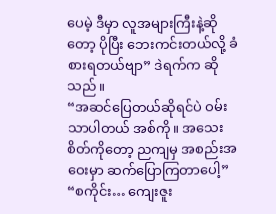ပေမဲ့ ဒီမှာ လူအများကြီးနဲ့ဆိုတော့ ပိုပြီး ဘေးကင်းတယ်လို့ ခံစားရတယ်ဗျာ” ဒဲရက်က ဆိုသည်။
“အဆင်ပြေတယ်ဆိုရင်ပဲ ဝမ်းသာပါတယ် အစ်ကို။ အသေးစိတ်ကိုတော့ ညကျမှ အစည်းအဝေးမှာ ဆက်ပြောကြတာပေါ့”
“စကိုင်း… ကျေးဇူး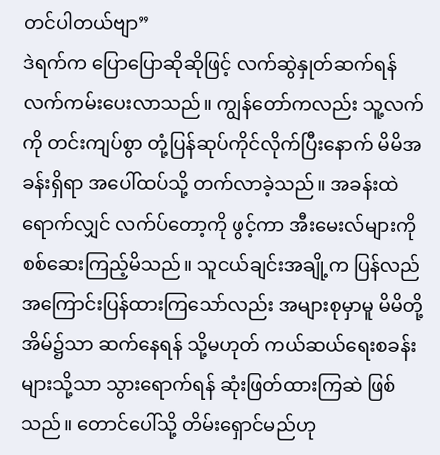တင်ပါတယ်ဗျာ”
ဒဲရက်က ပြောပြောဆိုဆိုဖြင့် လက်ဆွဲနှုတ်ဆက်ရန် လက်ကမ်းပေးလာသည်။ ကျွန်တော်ကလည်း သူ့လက်ကို တင်းကျပ်စွာ တုံ့ပြန်ဆုပ်ကိုင်လိုက်ပြီးနောက် မိမိအခန်းရှိရာ အပေါ်ထပ်သို့ တက်လာခဲ့သည်။ အခန်းထဲရောက်လျှင် လက်ပ်တော့ကို ဖွင့်ကာ အီးမေးလ်များကို စစ်ဆေးကြည့်မိသည်။ သူငယ်ချင်းအချို့က ပြန်လည်အကြောင်းပြန်ထားကြသော်လည်း အများစုမှာမူ မိမိတို့အိမ်၌သာ ဆက်နေရန် သို့မဟုတ် ကယ်ဆယ်ရေးစခန်းများသို့သာ သွားရောက်ရန် ဆုံးဖြတ်ထားကြဆဲ ဖြစ်သည်။ တောင်ပေါ်သို့ တိမ်းရှောင်မည်ဟု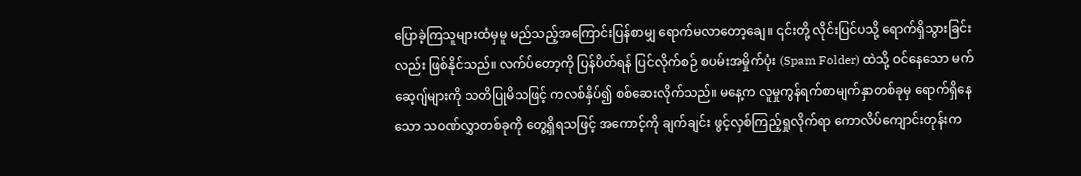ပြောခဲ့ကြသူများထံမှမူ မည်သည့်အကြောင်းပြန်စာမျှ ရောက်မလာတော့ချေ။ ၎င်းတို့ လိုင်းပြင်ပသို့ ရောက်ရှိသွားခြင်းလည်း ဖြစ်နိုင်သည်။ လက်ပ်တော့ကို ပြန်ပိတ်ရန် ပြင်လိုက်စဉ် စပမ်းအမှိုက်ပုံး (Spam Folder) ထဲသို့ ဝင်နေသော မက်ဆေ့ဂျ်များကို သတိပြုမိသဖြင့် ကလစ်နှိပ်၍ စစ်ဆေးလိုက်သည်။ မနေ့က လူမှုကွန်ရက်စာမျက်နှာတစ်ခုမှ ရောက်ရှိနေသော သဝဏ်လွှာတစ်ခုကို တွေ့ရှိရသဖြင့် အကောင့်ကို ချက်ချင်း ဖွင့်လှစ်ကြည့်ရှုလိုက်ရာ ကောလိပ်ကျောင်းတုန်းက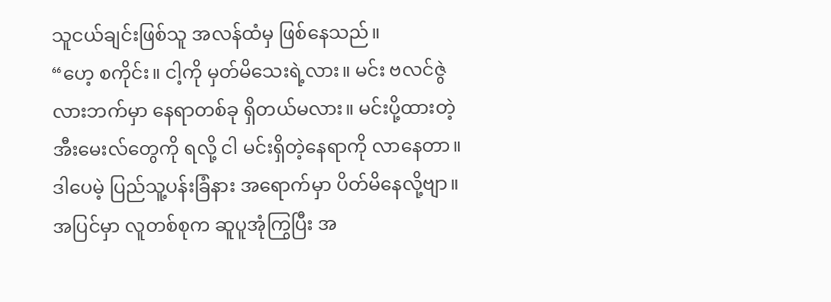သူငယ်ချင်းဖြစ်သူ အလန်ထံမှ ဖြစ်နေသည်။
“ဟေ့ စကိုင်း။ ငါ့ကို မှတ်မိသေးရဲ့လား။ မင်း ဗလင်ဇွဲလားဘက်မှာ နေရာတစ်ခု ရှိတယ်မလား။ မင်းပို့ထားတဲ့ အီးမေးလ်တွေကို ရလို့ ငါ မင်းရှိတဲ့နေရာကို လာနေတာ။ ဒါပေမဲ့ ပြည်သူ့ပန်းခြံနား အရောက်မှာ ပိတ်မိနေလို့ဗျာ။ အပြင်မှာ လူတစ်စုက ဆူပူအုံကြွပြီး အ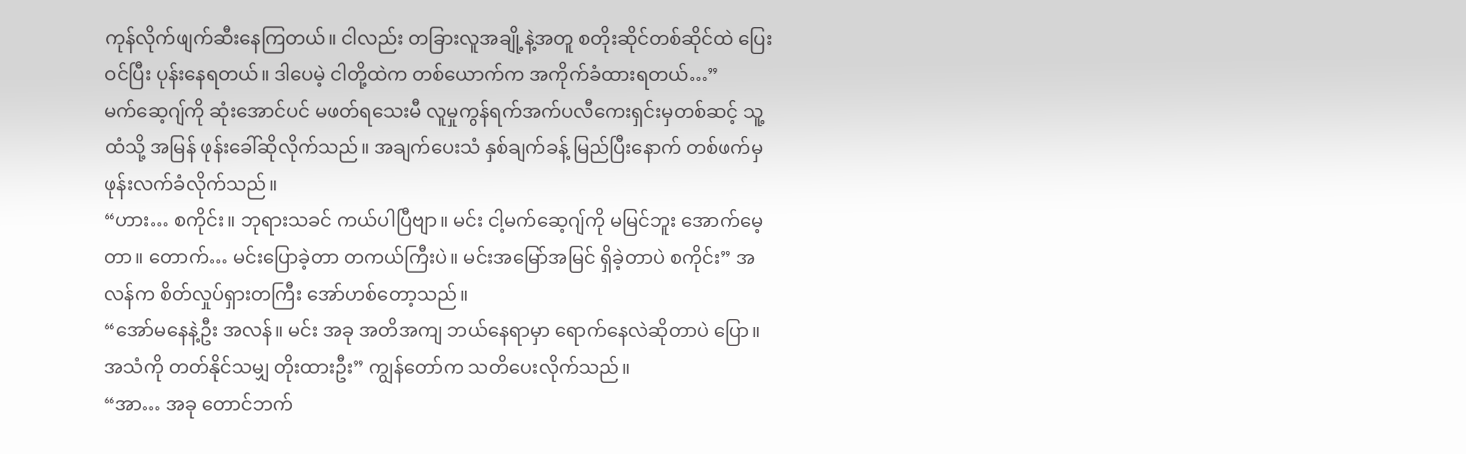ကုန်လိုက်ဖျက်ဆီးနေကြတယ်။ ငါလည်း တခြားလူအချို့နဲ့အတူ စတိုးဆိုင်တစ်ဆိုင်ထဲ ပြေးဝင်ပြီး ပုန်းနေရတယ်။ ဒါပေမဲ့ ငါတို့ထဲက တစ်ယောက်က အကိုက်ခံထားရတယ်…”
မက်ဆေ့ဂျ်ကို ဆုံးအောင်ပင် မဖတ်ရသေးမီ လူမှုကွန်ရက်အက်ပလီကေးရှင်းမှတစ်ဆင့် သူ့ထံသို့ အမြန် ဖုန်းခေါ်ဆိုလိုက်သည်။ အချက်ပေးသံ နှစ်ချက်ခန့် မြည်ပြီးနောက် တစ်ဖက်မှ ဖုန်းလက်ခံလိုက်သည်။
“ဟား… စကိုင်း။ ဘုရားသခင် ကယ်ပါပြီဗျာ။ မင်း ငါ့မက်ဆေ့ဂျ်ကို မမြင်ဘူး အောက်မေ့တာ။ တောက်… မင်းပြောခဲ့တာ တကယ်ကြီးပဲ။ မင်းအမြော်အမြင် ရှိခဲ့တာပဲ စကိုင်း” အလန်က စိတ်လှုပ်ရှားတကြီး အော်ဟစ်တော့သည်။
“အော်မနေနဲ့ဦး အလန်။ မင်း အခု အတိအကျ ဘယ်နေရာမှာ ရောက်နေလဲဆိုတာပဲ ပြော။ အသံကို တတ်နိုင်သမျှ တိုးထားဦး” ကျွန်တော်က သတိပေးလိုက်သည်။
“အာ… အခု တောင်ဘက်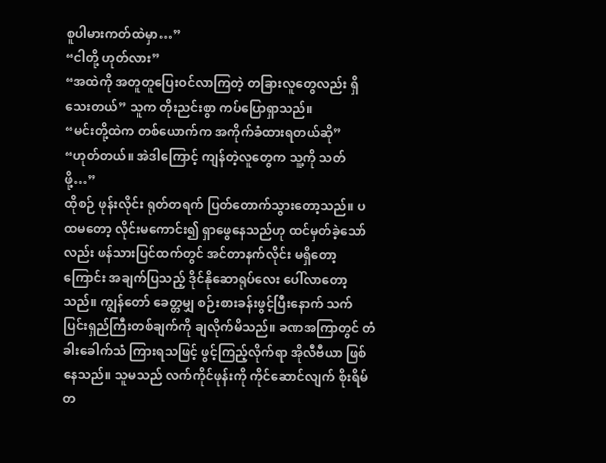စူပါမားကတ်ထဲမှာ…”
“ငါတို့ ဟုတ်လား”
“အထဲကို အတူတူပြေးဝင်လာကြတဲ့ တခြားလူတွေလည်း ရှိသေးတယ်” သူက တိုးညင်းစွာ ကပ်ပြောရှာသည်။
“မင်းတို့ထဲက တစ်ယောက်က အကိုက်ခံထားရတယ်ဆို”
“ဟုတ်တယ်။ အဲဒါကြောင့် ကျန်တဲ့လူတွေက သူ့ကို သတ်ဖို့…”
ထိုစဉ် ဖုန်းလိုင်း ရုတ်တရက် ပြတ်တောက်သွားတော့သည်။ ပထမတော့ လိုင်းမကောင်း၍ ရှာဖွေနေသည်ဟု ထင်မှတ်ခဲ့သော်လည်း ဖန်သားပြင်ထက်တွင် အင်တာနက်လိုင်း မရှိတော့ကြောင်း အချက်ပြသည့် ဒိုင်နိုဆောရုပ်လေး ပေါ်လာတော့သည်။ ကျွန်တော် ခေတ္တမျှ စဉ်းစားခန်းဖွင့်ပြီးနောက် သက်ပြင်းရှည်ကြီးတစ်ချက်ကို ချလိုက်မိသည်။ ခဏအကြာတွင် တံခါးခေါက်သံ ကြားရသဖြင့် ဖွင့်ကြည့်လိုက်ရာ အိုလီဗီယာ ဖြစ်နေသည်။ သူမသည် လက်ကိုင်ဖုန်းကို ကိုင်ဆောင်လျက် စိုးရိမ်တ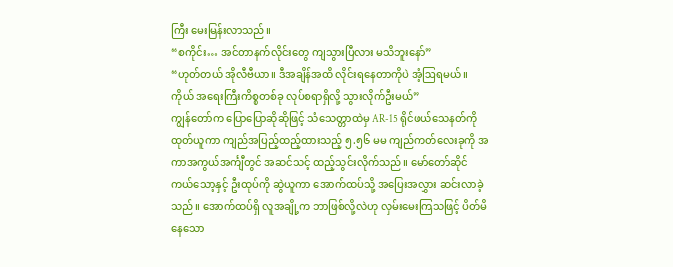ကြီး မေးမြန်းလာသည်။
“စကိုင်း… အင်တာနက်လိုင်းတွေ ကျသွားပြီလား မသိဘူးနော်”
“ဟုတ်တယ် အိုလီဗီယာ။ ဒီအချိန်အထိ လိုင်းရနေတာကိုပဲ အံ့ဩရမယ်။ ကိုယ် အရေးကြီးကိစ္စတစ်ခု လုပ်စရာရှိလို့ သွားလိုက်ဦးမယ်”
ကျွန်တော်က ပြောပြောဆိုဆိုဖြင့် သံသေတ္တာထဲမှ AR-15 ရိုင်ဖယ်သေနတ်ကို ထုတ်ယူကာ ကျည်အပြည့်ထည့်ထားသည့် ၅.၅၆ မမ ကျည်ကတ်လေးခုကို အကာအကွယ်အင်္ကျီတွင် အဆင်သင့် ထည့်သွင်းလိုက်သည်။ မော်တော်ဆိုင်ကယ်သော့နှင့် ဦးထုပ်ကို ဆွဲယူကာ အောက်ထပ်သို့ အပြေးအလွှား ဆင်းလာခဲ့သည်။ အောက်ထပ်ရှိ လူအချို့က ဘာဖြစ်လို့လဲဟု လှမ်းမေးကြသဖြင့် ပိတ်မိနေသော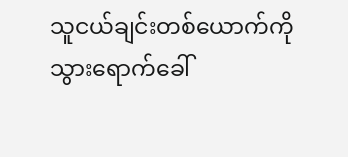သူငယ်ချင်းတစ်ယောက်ကို သွားရောက်ခေါ်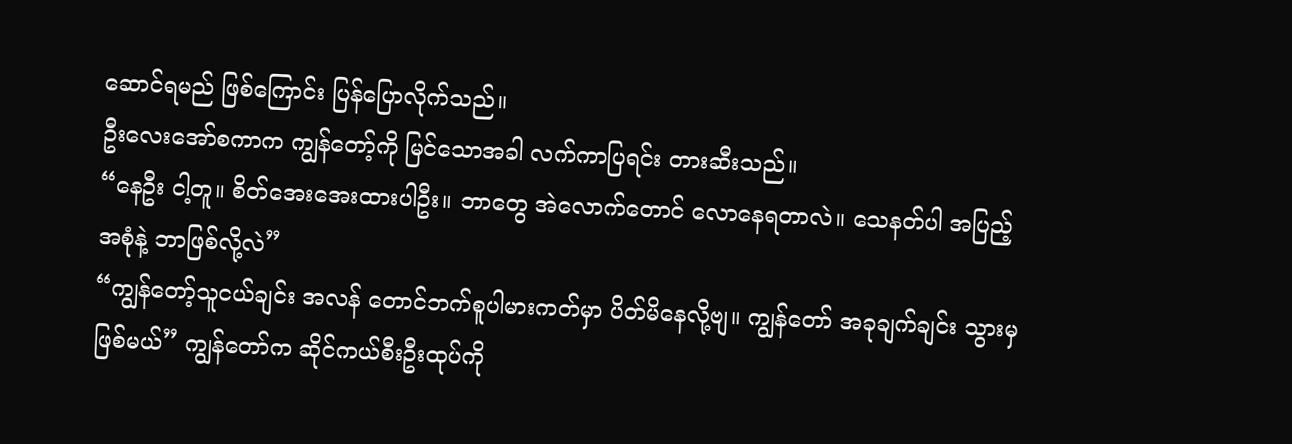ဆောင်ရမည် ဖြစ်ကြောင်း ပြန်ပြောလိုက်သည်။
ဦးလေးအော်စကာက ကျွန်တော့်ကို မြင်သောအခါ လက်ကာပြရင်း တားဆီးသည်။
“နေဦး ငါ့တူ။ စိတ်အေးအေးထားပါဦး။ ဘာတွေ အဲလောက်တောင် လောနေရတာလဲ။ သေနတ်ပါ အပြည့်အစုံနဲ့ ဘာဖြစ်လို့လဲ”
“ကျွန်တော့်သူငယ်ချင်း အလန် တောင်ဘက်စူပါမားကတ်မှာ ပိတ်မိနေလို့ဗျ။ ကျွန်တော် အခုချက်ချင်း သွားမှဖြစ်မယ်” ကျွန်တော်က ဆိုင်ကယ်စီးဦးထုပ်ကို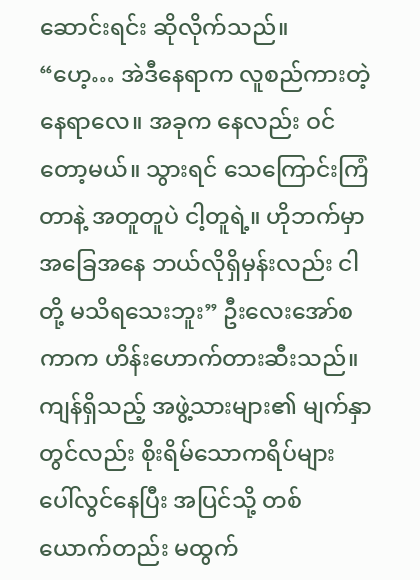ဆောင်းရင်း ဆိုလိုက်သည်။
“ဟေ့… အဲဒီနေရာက လူစည်ကားတဲ့နေရာလေ။ အခုက နေလည်း ဝင်တော့မယ်။ သွားရင် သေကြောင်းကြံတာနဲ့ အတူတူပဲ ငါ့တူရဲ့။ ဟိုဘက်မှာ အခြေအနေ ဘယ်လိုရှိမှန်းလည်း ငါတို့ မသိရသေးဘူး” ဦးလေးအော်စကာက ဟိန်းဟောက်တားဆီးသည်။
ကျန်ရှိသည့် အဖွဲ့သားများ၏ မျက်နှာတွင်လည်း စိုးရိမ်သောကရိပ်များ ပေါ်လွင်နေပြီး အပြင်သို့ တစ်ယောက်တည်း မထွက်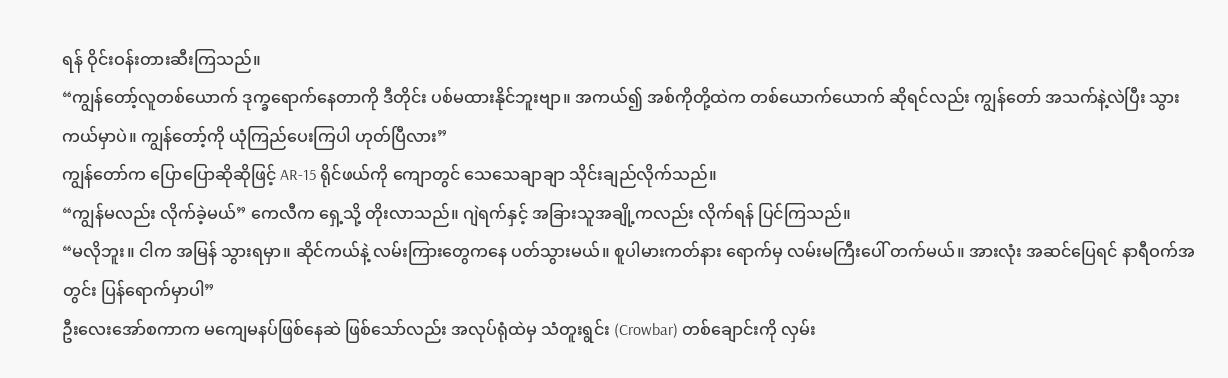ရန် ဝိုင်းဝန်းတားဆီးကြသည်။
“ကျွန်တော့်လူတစ်ယောက် ဒုက္ခရောက်နေတာကို ဒီတိုင်း ပစ်မထားနိုင်ဘူးဗျာ။ အကယ်၍ အစ်ကိုတို့ထဲက တစ်ယောက်ယောက် ဆိုရင်လည်း ကျွန်တော် အသက်နဲ့လဲပြီး သွားကယ်မှာပဲ။ ကျွန်တော့်ကို ယုံကြည်ပေးကြပါ ဟုတ်ပြီလား”
ကျွန်တော်က ပြောပြောဆိုဆိုဖြင့် AR-15 ရိုင်ဖယ်ကို ကျောတွင် သေသေချာချာ သိုင်းချည်လိုက်သည်။
“ကျွန်မလည်း လိုက်ခဲ့မယ်” ကေလီက ရှေ့သို့ တိုးလာသည်။ ဂျဲရက်နှင့် အခြားသူအချို့ကလည်း လိုက်ရန် ပြင်ကြသည်။
“မလိုဘူး။ ငါက အမြန် သွားရမှာ။ ဆိုင်ကယ်နဲ့ လမ်းကြားတွေကနေ ပတ်သွားမယ်။ စူပါမားကတ်နား ရောက်မှ လမ်းမကြီးပေါ် တက်မယ်။ အားလုံး အဆင်ပြေရင် နာရီဝက်အတွင်း ပြန်ရောက်မှာပါ”
ဦးလေးအော်စကာက မကျေမနပ်ဖြစ်နေဆဲ ဖြစ်သော်လည်း အလုပ်ရုံထဲမှ သံတူးရွင်း (Crowbar) တစ်ချောင်းကို လှမ်း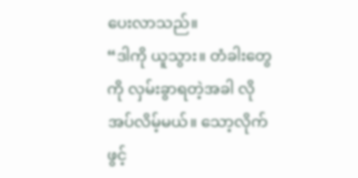ပေးလာသည်။
“ဒါကို ယူသွား။ တံခါးတွေကို လှမ်းခွာရတဲ့အခါ လိုအပ်လိမ့်မယ်။ သော့လိုက်ဖွင့်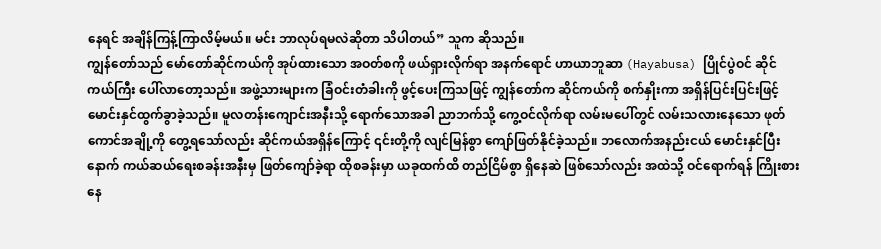နေရင် အချိန်ကြန့်ကြာလိမ့်မယ်။ မင်း ဘာလုပ်ရမလဲဆိုတာ သိပါတယ်” သူက ဆိုသည်။
ကျွန်တော်သည် မော်တော်ဆိုင်ကယ်ကို အုပ်ထားသော အဝတ်စကို ဖယ်ရှားလိုက်ရာ အနက်ရောင် ဟာယာဘူဆာ (Hayabusa) ပြိုင်ပွဲဝင် ဆိုင်ကယ်ကြီး ပေါ်လာတော့သည်။ အဖွဲ့သားများက ခြံဝင်းတံခါးကို ဖွင့်ပေးကြသဖြင့် ကျွန်တော်က ဆိုင်ကယ်ကို စက်နှိုးကာ အရှိန်ပြင်းပြင်းဖြင့် မောင်းနှင်ထွက်ခွာခဲ့သည်။ မူလတန်းကျောင်းအနီးသို့ ရောက်သောအခါ ညာဘက်သို့ ကွေ့ဝင်လိုက်ရာ လမ်းမပေါ်တွင် လမ်းသလားနေသော ဖုတ်ကောင်အချို့ကို တွေ့ရသော်လည်း ဆိုင်ကယ်အရှိန်ကြောင့် ၎င်းတို့ကို လျင်မြန်စွာ ကျော်ဖြတ်နိုင်ခဲ့သည်။ ဘလောက်အနည်းငယ် မောင်းနှင်ပြီးနောက် ကယ်ဆယ်ရေးစခန်းအနီးမှ ဖြတ်ကျော်ခဲ့ရာ ထိုစခန်းမှာ ယခုထက်ထိ တည်ငြိမ်စွာ ရှိနေဆဲ ဖြစ်သော်လည်း အထဲသို့ ဝင်ရောက်ရန် ကြိုးစားနေ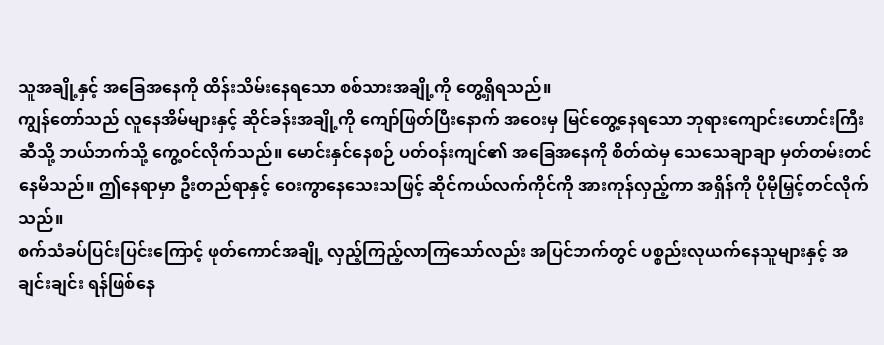သူအချို့နှင့် အခြေအနေကို ထိန်းသိမ်းနေရသော စစ်သားအချို့ကို တွေ့ရှိရသည်။
ကျွန်တော်သည် လူနေအိမ်များနှင့် ဆိုင်ခန်းအချို့ကို ကျော်ဖြတ်ပြီးနောက် အဝေးမှ မြင်တွေ့နေရသော ဘုရားကျောင်းဟောင်းကြီးဆီသို့ ဘယ်ဘက်သို့ ကွေ့ဝင်လိုက်သည်။ မောင်းနှင်နေစဉ် ပတ်ဝန်းကျင်၏ အခြေအနေကို စိတ်ထဲမှ သေသေချာချာ မှတ်တမ်းတင်နေမိသည်။ ဤနေရာမှာ ဦးတည်ရာနှင့် ဝေးကွာနေသေးသဖြင့် ဆိုင်ကယ်လက်ကိုင်ကို အားကုန်လှည့်ကာ အရှိန်ကို ပိုမိုမြှင့်တင်လိုက်သည်။
စက်သံခပ်ပြင်းပြင်းကြောင့် ဖုတ်ကောင်အချို့ လှည့်ကြည့်လာကြသော်လည်း အပြင်ဘက်တွင် ပစ္စည်းလုယက်နေသူများနှင့် အချင်းချင်း ရန်ဖြစ်နေ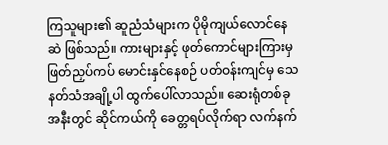ကြသူများ၏ ဆူညံသံများက ပိုမိုကျယ်လောင်နေဆဲ ဖြစ်သည်။ ကားများနှင့် ဖုတ်ကောင်များကြားမှ ဖြတ်ညှပ်ကပ် မောင်းနှင်နေစဉ် ပတ်ဝန်းကျင်မှ သေနတ်သံအချို့ပါ ထွက်ပေါ်လာသည်။ ဆေးရုံတစ်ခုအနီးတွင် ဆိုင်ကယ်ကို ခေတ္တရပ်လိုက်ရာ လက်နက်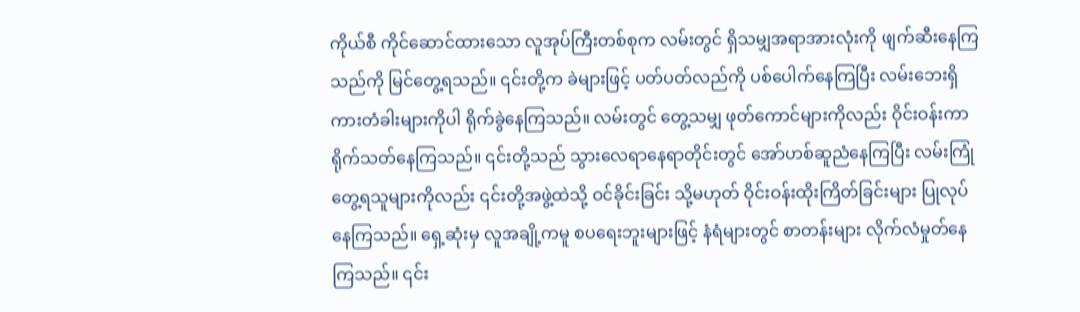ကိုယ်စီ ကိုင်ဆောင်ထားသော လူအုပ်ကြီးတစ်စုက လမ်းတွင် ရှိသမျှအရာအားလုံးကို ဖျက်ဆီးနေကြသည်ကို မြင်တွေ့ရသည်။ ၎င်းတို့က ခဲများဖြင့် ပတ်ပတ်လည်ကို ပစ်ပေါက်နေကြပြီး လမ်းဘေးရှိ ကားတံခါးများကိုပါ ရိုက်ခွဲနေကြသည်။ လမ်းတွင် တွေ့သမျှ ဖုတ်ကောင်များကိုလည်း ဝိုင်းဝန်းကာ ရိုက်သတ်နေကြသည်။ ၎င်းတို့သည် သွားလေရာနေရာတိုင်းတွင် အော်ဟစ်ဆူညံနေကြပြီး လမ်းကြုံတွေ့ရသူများကိုလည်း ၎င်းတို့အဖွဲ့ထဲသို့ ဝင်ခိုင်းခြင်း သို့မဟုတ် ဝိုင်းဝန်းထိုးကြိတ်ခြင်းများ ပြုလုပ်နေကြသည်။ ရှေ့ဆုံးမှ လူအချို့ကမူ စပရေးဘူးများဖြင့် နံရံများတွင် စာတန်းများ လိုက်လံမှုတ်နေကြသည်။ ၎င်း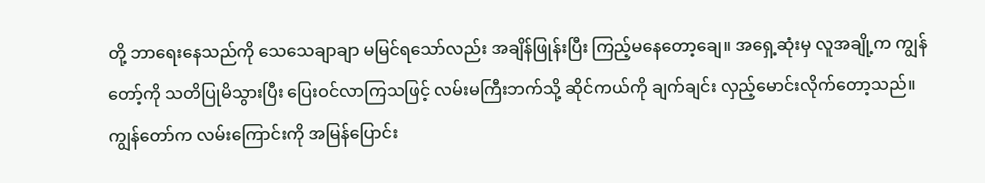တို့ ဘာရေးနေသည်ကို သေသေချာချာ မမြင်ရသော်လည်း အချိန်ဖြုန်းပြီး ကြည့်မနေတော့ချေ။ အရှေ့ဆုံးမှ လူအချို့က ကျွန်တော့်ကို သတိပြုမိသွားပြီး ပြေးဝင်လာကြသဖြင့် လမ်းမကြီးဘက်သို့ ဆိုင်ကယ်ကို ချက်ချင်း လှည့်မောင်းလိုက်တော့သည်။
ကျွန်တော်က လမ်းကြောင်းကို အမြန်ပြောင်း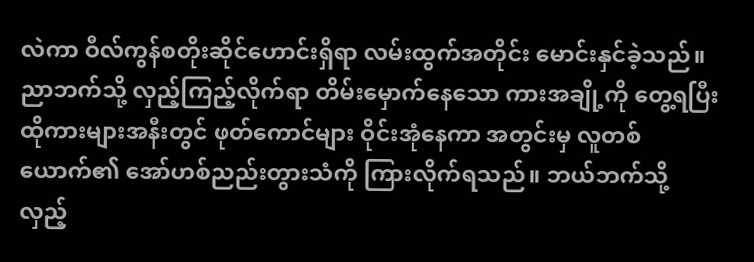လဲကာ ဝီလ်ကွန်စတိုးဆိုင်ဟောင်းရှိရာ လမ်းထွက်အတိုင်း မောင်းနှင်ခဲ့သည်။ ညာဘက်သို့ လှည့်ကြည့်လိုက်ရာ တိမ်းမှောက်နေသော ကားအချို့ကို တွေ့ရပြီး ထိုကားများအနီးတွင် ဖုတ်ကောင်များ ဝိုင်းအုံနေကာ အတွင်းမှ လူတစ်ယောက်၏ အော်ဟစ်ညည်းတွားသံကို ကြားလိုက်ရသည်။ ဘယ်ဘက်သို့ လှည့်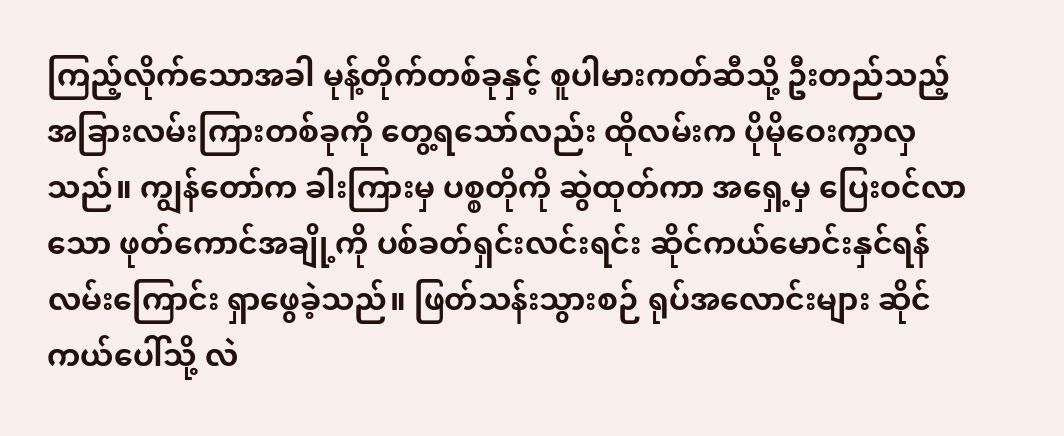ကြည့်လိုက်သောအခါ မုန့်တိုက်တစ်ခုနှင့် စူပါမားကတ်ဆီသို့ ဦးတည်သည့် အခြားလမ်းကြားတစ်ခုကို တွေ့ရသော်လည်း ထိုလမ်းက ပိုမိုဝေးကွာလှသည်။ ကျွန်တော်က ခါးကြားမှ ပစ္စတိုကို ဆွဲထုတ်ကာ အရှေ့မှ ပြေးဝင်လာသော ဖုတ်ကောင်အချို့ကို ပစ်ခတ်ရှင်းလင်းရင်း ဆိုင်ကယ်မောင်းနှင်ရန် လမ်းကြောင်း ရှာဖွေခဲ့သည်။ ဖြတ်သန်းသွားစဉ် ရုပ်အလောင်းများ ဆိုင်ကယ်ပေါ်သို့ လဲ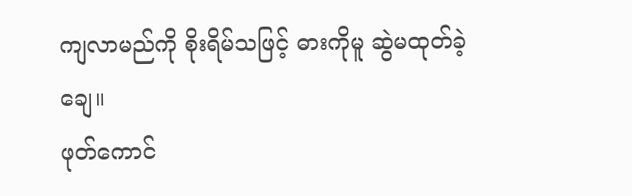ကျလာမည်ကို စိုးရိမ်သဖြင့် ဓားကိုမူ ဆွဲမထုတ်ခဲ့ချေ။
ဖုတ်ကောင်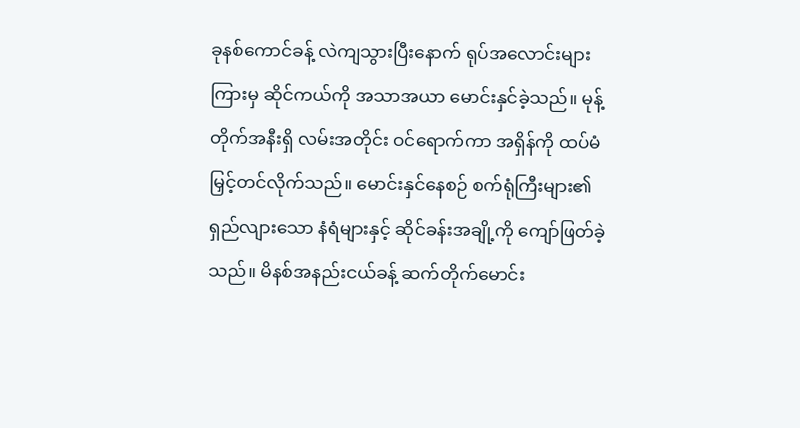ခုနစ်ကောင်ခန့် လဲကျသွားပြီးနောက် ရုပ်အလောင်းများကြားမှ ဆိုင်ကယ်ကို အသာအယာ မောင်းနှင်ခဲ့သည်။ မုန့်တိုက်အနီးရှိ လမ်းအတိုင်း ဝင်ရောက်ကာ အရှိန်ကို ထပ်မံမြှင့်တင်လိုက်သည်။ မောင်းနှင်နေစဉ် စက်ရုံကြီးများ၏ ရှည်လျားသော နံရံများနှင့် ဆိုင်ခန်းအချို့ကို ကျော်ဖြတ်ခဲ့သည်။ မိနစ်အနည်းငယ်ခန့် ဆက်တိုက်မောင်း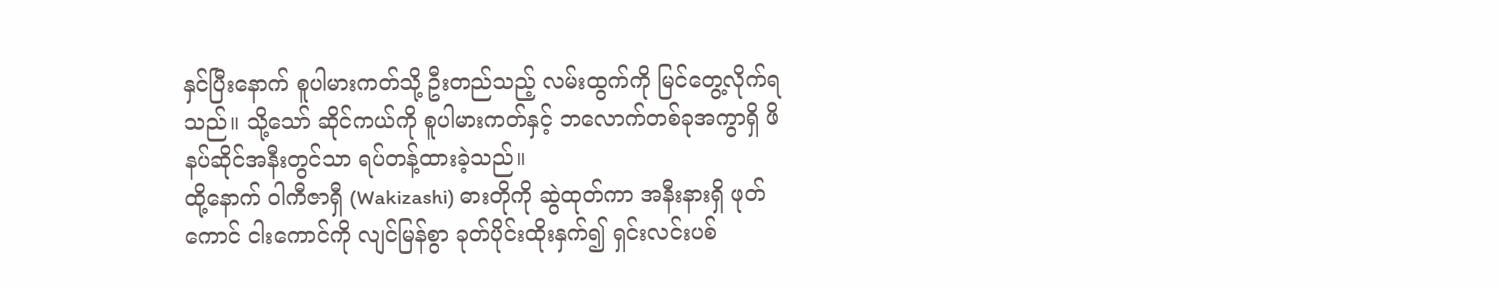နှင်ပြီးနောက် စူပါမားကတ်သို့ ဦးတည်သည့် လမ်းထွက်ကို မြင်တွေ့လိုက်ရသည်။ သို့သော် ဆိုင်ကယ်ကို စူပါမားကတ်နှင့် ဘလောက်တစ်ခုအကွာရှိ ဖိနပ်ဆိုင်အနီးတွင်သာ ရပ်တန့်ထားခဲ့သည်။
ထို့နောက် ဝါကီဇာရှီ (Wakizashi) ဓားတိုကို ဆွဲထုတ်ကာ အနီးနားရှိ ဖုတ်ကောင် ငါးကောင်ကို လျင်မြန်စွာ ခုတ်ပိုင်းထိုးနှက်၍ ရှင်းလင်းပစ်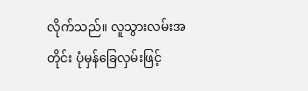လိုက်သည်။ လူသွားလမ်းအတိုင်း ပုံမှန်ခြေလှမ်းဖြင့်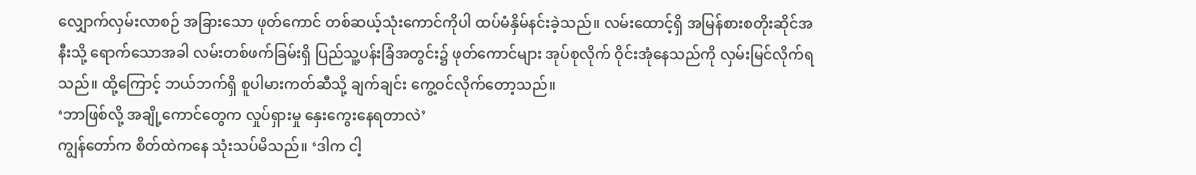လျှောက်လှမ်းလာစဉ် အခြားသော ဖုတ်ကောင် တစ်ဆယ့်သုံးကောင်ကိုပါ ထပ်မံနှိမ်နင်းခဲ့သည်။ လမ်းထောင့်ရှိ အမြန်စားစတိုးဆိုင်အနီးသို့ ရောက်သောအခါ လမ်းတစ်ဖက်ခြမ်းရှိ ပြည်သူ့ပန်းခြံအတွင်း၌ ဖုတ်ကောင်များ အုပ်စုလိုက် ဝိုင်းအုံနေသည်ကို လှမ်းမြင်လိုက်ရသည်။ ထို့ကြောင့် ဘယ်ဘက်ရှိ စူပါမားကတ်ဆီသို့ ချက်ချင်း ကွေ့ဝင်လိုက်တော့သည်။
‘ဘာဖြစ်လို့ အချို့ကောင်တွေက လှုပ်ရှားမှု နှေးကွေးနေရတာလဲ’
ကျွန်တော်က စိတ်ထဲကနေ သုံးသပ်မိသည်။ ‘ဒါက ငါ့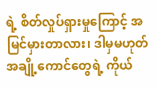ရဲ့ စိတ်လှုပ်ရှားမှုကြောင့် အမြင်မှားတာလား၊ ဒါမှမဟုတ် အချို့ကောင်တွေရဲ့ ကိုယ်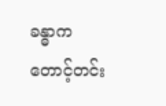ခန္ဓာက တောင့်တင်း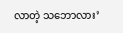လာတဲ့ သဘောလား’